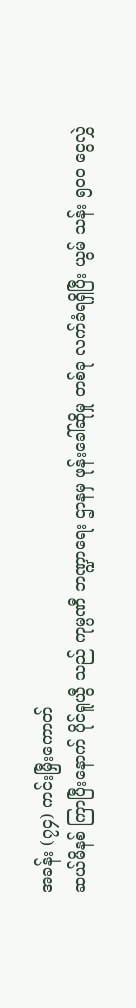အခန်း (၇၄) ကင်းမြှီးကောတ်
ဆယ်မိနစ် ကြာပြီးနောက် ပိုင်ရူယွီ သည် ကုမ္ပဏီ ဘဏ္ဍာရေး ဌာနမှ ဖုန်းခေါ်ဆိုမှု တစ်ခု လက်ခံရရှိပြီး ယွမ် သန်း ၅၀၀ ငွေလွှဲ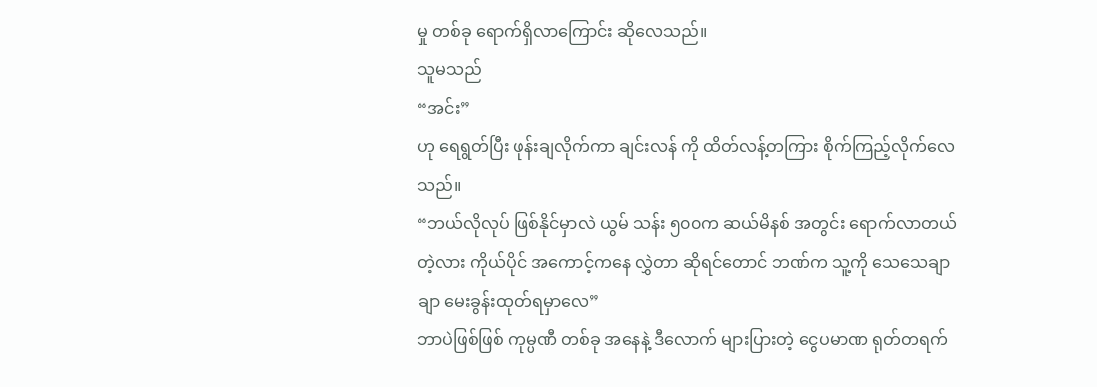မှု တစ်ခု ရောက်ရှိလာကြောင်း ဆိုလေသည်။
သူမသည်
“အင်း”
ဟု ရေရွတ်ပြီး ဖုန်းချလိုက်ကာ ချင်းလန် ကို ထိတ်လန့်တကြား စိုက်ကြည့်လိုက်လေသည်။
“ဘယ်လိုလုပ် ဖြစ်နိုင်မှာလဲ ယွမ် သန်း ၅၀၀က ဆယ်မိနစ် အတွင်း ရောက်လာတယ်တဲ့လား ကိုယ်ပိုင် အကောင့်ကနေ လွှဲတာ ဆိုရင်တောင် ဘဏ်က သူ့ကို သေသေချာချာ မေးခွန်းထုတ်ရမှာလေ”
ဘာပဲဖြစ်ဖြစ် ကုမ္ပဏီ တစ်ခု အနေနဲ့ ဒီလောက် များပြားတဲ့ ငွေပမာဏ ရုတ်တရက်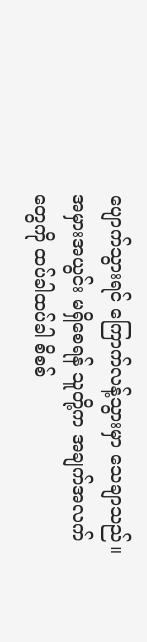ပျောက်သွားရင် ကြောက်လန့်သွားမှာ သေချာသည်။
အမှားအယွင်း မရှိစေရန် သူတို့က အချက်အလက်တွေကို ထပ်ခါထပ်ခါ စိစစ်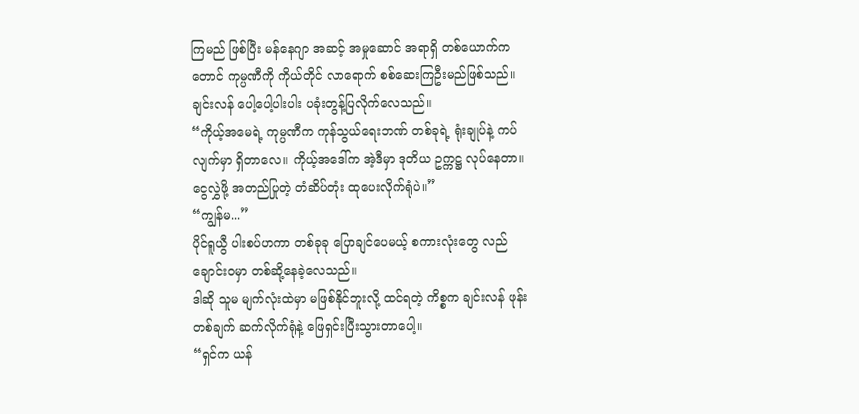ကြမည် ဖြစ်ပြီး မန်နေဂျာ အဆင့် အမှုဆောင် အရာရှိ တစ်ယောက်ကတောင် ကုမ္ပဏီကို ကိုယ်တိုင် လာရောက် စစ်ဆေးကြဦးမည်ဖြစ်သည်။
ချင်းလန် ပေါ့ပေါ့ပါးပါး ပခုံးတွန့်ပြလိုက်လေသည်။
“ကိုယ့်အမေရဲ့ ကုမ္ပဏီက ကုန်သွယ်ရေးဘဏ် တစ်ခုရဲ့ ရုံးချုပ်နဲ့ ကပ်လျက်မှာ ရှိတာလေ။ ကိုယ့်အဒေါ်က အဲ့ဒီမှာ ဒုတိယ ဥက္ကဋ္ဌ လုပ်နေတာ။ ငွေလွှဲဖို့ အတည်ပြုတဲ့ တံဆိပ်တုံး ထုပေးလိုက်ရုံပဲ။”
“ကျွန်မ...”
ပိုင်ရူယွီ ပါးစပ်ဟကာ တစ်ခုခု ပြောချင်ပေမယ့် စကားလုံးတွေ လည်ချောင်းဝမှာ တစ်ဆို့နေခဲ့လေသည်။
ဒါဆို သူမ မျက်လုံးထဲမှာ မဖြစ်နိုင်ဘူးလို့ ထင်ရတဲ့ ကိစ္စက ချင်းလန် ဖုန်းတစ်ချက် ဆက်လိုက်ရုံနဲ့ ဖြေရှင်းပြီးသွားတာပေါ့။
“ရှင်က ယန်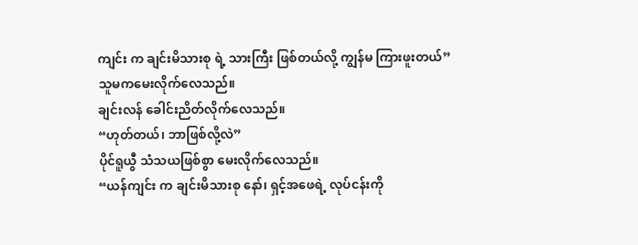ကျင်း က ချင်းမိသားစု ရဲ့ သားကြီး ဖြစ်တယ်လို့ ကျွန်မ ကြားဖူးတယ်”
သူမကမေးလိုက်လေသည်။
ချင်းလန် ခေါင်းညိတ်လိုက်လေသည်။
“ဟုတ်တယ်၊ ဘာဖြစ်လို့လဲ”
ပိုင်ရူယွီ သံသယဖြစ်စွာ မေးလိုက်လေသည်။
“ယန်ကျင်း က ချင်းမိသားစု နော်၊ ရှင့်အဖေရဲ့ လုပ်ငန်းကို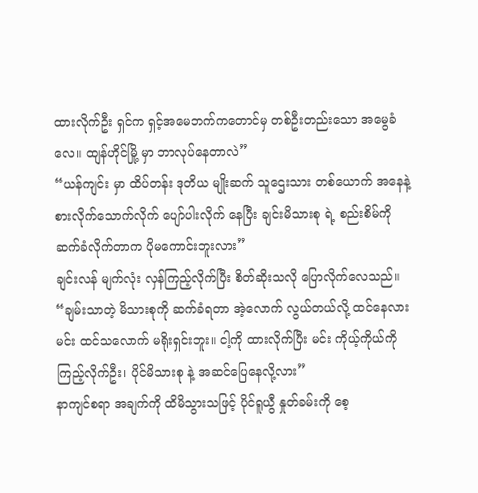ထားလိုက်ဦး ရှင်က ရှင့်အမေဘက်ကတောင်မှ တစ်ဦးတည်းသော အမွေခံလေ။ ထျန်ဟိုင်မြို့ မှာ ဘာလုပ်နေတာလဲ”
“ယန်ကျင်း မှာ ထိပ်တန်း ဒုတိယ မျိုးဆက် သူဌေးသား တစ်ယောက် အနေနဲ့ စားလိုက်သောက်လိုက် ပျော်ပါးလိုက် နေပြီး ချင်းမိသားစု ရဲ့ စည်းစိမ်ကို ဆက်ခံလိုက်တာက ပိုမကောင်းဘူးလား”
ချင်းလန် မျက်လုံး လှန်ကြည့်လိုက်ပြီး စိတ်ဆိုးသလို ပြောလိုက်လေသည်။
“ချမ်းသာတဲ့ မိသားစုကို ဆက်ခံရတာ အဲ့လောက် လွယ်တယ်လို့ ထင်နေလား မင်း ထင်သလောက် မရိုးရှင်းဘူး။ ငါ့ကို ထားလိုက်ပြီး မင်း ကိုယ့်ကိုယ်ကို ကြည့်လိုက်ဦး၊ ပိုင်မိသားစု နဲ့ အဆင်ပြေနေလို့လား”
နာကျင်စရာ အချက်ကို ထိမိသွားသဖြင့် ပိုင်ရူယွီ နှုတ်ခမ်းကို စေ့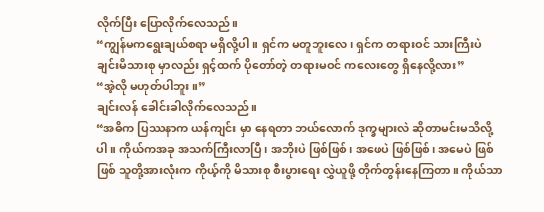လိုက်ပြီး ပြောလိုက်လေသည်။
“ကျွန်မကရွေးချယ်စရာ မရှိလို့ပါ။ ရှင်က မတူဘူးလေ၊ ရှင်က တရားဝင် သားကြီးပဲ ချင်းမိသားစု မှာလည်း ရှင့်ထက် ပိုတော်တဲ့ တရားမဝင် ကလေးတွေ ရှိနေလို့လား”
“အဲ့လို မဟုတ်ပါဘူး။”
ချင်းလန် ခေါင်းခါလိုက်လေသည်။
“အဓိက ပြဿနာက ယန်ကျင်း မှာ နေရတာ ဘယ်လောက် ဒုက္ခများလဲ ဆိုတာမင်းမသိလို့ပါ။ ကိုယ်ကအခု အသက်ကြီးလာပြီ၊ အဘိုးပဲ ဖြစ်ဖြစ်၊ အဖေပဲ ဖြစ်ဖြစ်၊ အမေပဲ ဖြစ်ဖြစ် သူတို့အားလုံးက ကိုယ့်ကို မိသားစု စီးပွားရေး လွှဲယူဖို့ တိုက်တွန်းနေကြတာ။ ကိုယ်သာ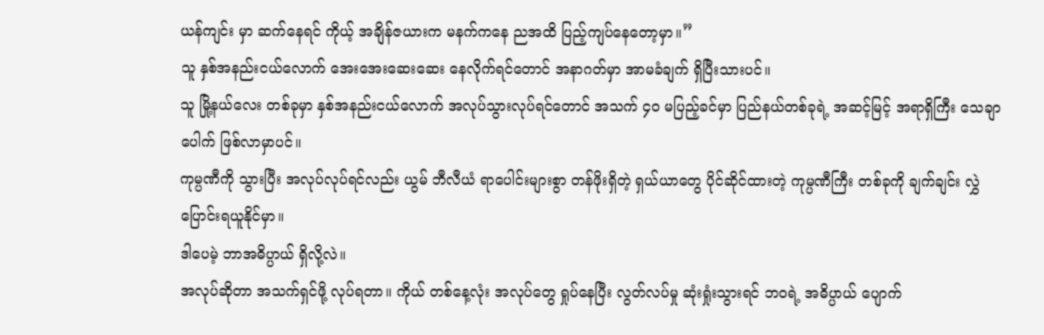ယန်ကျင်း မှာ ဆက်နေရင် ကိုယ့် အချိန်ဇယားက မနက်ကနေ ညအထိ ပြည့်ကျပ်နေတော့မှာ။”
သူ နှစ်အနည်းငယ်လောက် အေးအေးဆေးဆေး နေလိုက်ရင်တောင် အနာဂတ်မှာ အာမခံချက် ရှိပြီးသားပင်။
သူ မြို့နယ်လေး တစ်ခုမှာ နှစ်အနည်းငယ်လောက် အလုပ်သွားလုပ်ရင်တောင် အသက် ၄၀ မပြည့်ခင်မှာ ပြည်နယ်တစ်ခုရဲ့ အဆင့်မြင့် အရာရှိကြီး သေချာပေါက် ဖြစ်လာမှာပင်။
ကုမ္ပဏီကို သွားပြီး အလုပ်လုပ်ရင်လည်း ယွမ် ဘီလီယံ ရာပေါင်းများစွာ တန်ဖိုးရှိတဲ့ ရှယ်ယာတွေ ပိုင်ဆိုင်ထားတဲ့ ကုမ္ပဏီကြီး တစ်ခုကို ချက်ချင်း လွှဲပြောင်းရယူနိုင်မှာ။
ဒါပေမဲ့ ဘာအဓိပ္ပာယ် ရှိလို့လဲ။
အလုပ်ဆိုတာ အသက်ရှင်ဖို့ လုပ်ရတာ။ ကိုယ် တစ်နေ့လုံး အလုပ်တွေ ရှုပ်နေပြီး လွတ်လပ်မှု ဆုံးရှုံးသွားရင် ဘဝရဲ့ အဓိပ္ပာယ် ပျောက်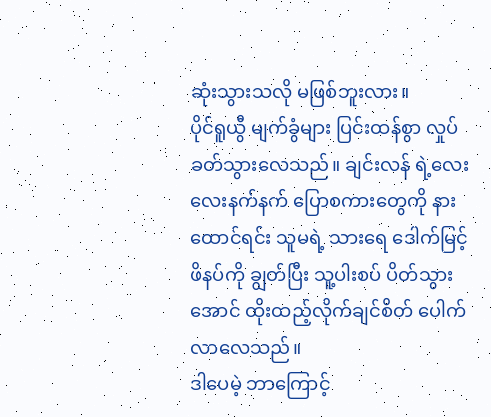ဆုံးသွားသလို မဖြစ်ဘူးလား။
ပိုင်ရူယွီ မျက်ခွံများ ပြင်းထန်စွာ လှုပ်ခတ်သွားလေသည်။ ချင်းလန် ရဲ့လေးလေးနက်နက် ပြောစကားတွေကို နားထောင်ရင်း သူမရဲ့ သားရေ ဒေါက်မြင့်ဖိနပ်ကို ချွတ်ပြီး သူ့ပါးစပ် ပိတ်သွားအောင် ထိုးထည့်လိုက်ချင်စိတ် ပေါက်လာလေသည်။
ဒါပေမဲ့ ဘာကြောင့်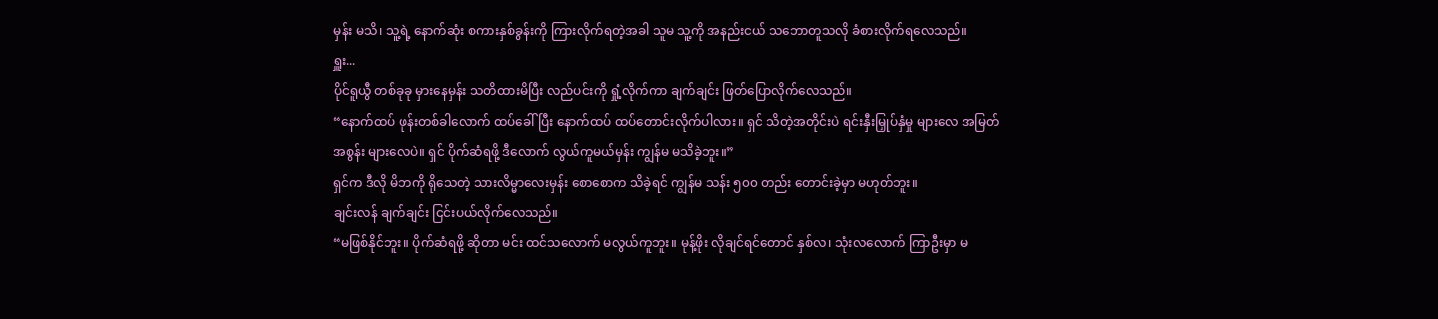မှန်း မသိ၊ သူ့ရဲ့ နောက်ဆုံး စကားနှစ်ခွန်းကို ကြားလိုက်ရတဲ့အခါ သူမ သူ့ကို အနည်းငယ် သဘောတူသလို ခံစားလိုက်ရလေသည်။
ရှူး...
ပိုင်ရူယွီ တစ်ခုခု မှားနေမှန်း သတိထားမိပြီး လည်ပင်းကို ရှုံ့လိုက်ကာ ချက်ချင်း ဖြတ်ပြောလိုက်လေသည်။
“နောက်ထပ် ဖုန်းတစ်ခါလောက် ထပ်ခေါ်ပြီး နောက်ထပ် ထပ်တောင်းလိုက်ပါလား။ ရှင် သိတဲ့အတိုင်းပဲ ရင်းနှီးမြှုပ်နှံမှု များလေ အမြတ်အစွန်း များလေပဲ။ ရှင် ပိုက်ဆံရဖို့ ဒီလောက် လွယ်ကူမယ်မှန်း ကျွန်မ မသိခဲ့ဘူး။”
ရှင်က ဒီလို မိဘကို ရိုသေတဲ့ သားလိမ္မာလေးမှန်း စောစောက သိခဲ့ရင် ကျွန်မ သန်း ၅၀၀ တည်း တောင်းခဲ့မှာ မဟုတ်ဘူး။
ချင်းလန် ချက်ချင်း ငြင်းပယ်လိုက်လေသည်။
“မဖြစ်နိုင်ဘူး။ ပိုက်ဆံရဖို့ ဆိုတာ မင်း ထင်သလောက် မလွယ်ကူဘူး။ မုန့်ဖိုး လိုချင်ရင်တောင် နှစ်လ၊ သုံးလလောက် ကြာဦးမှာ မ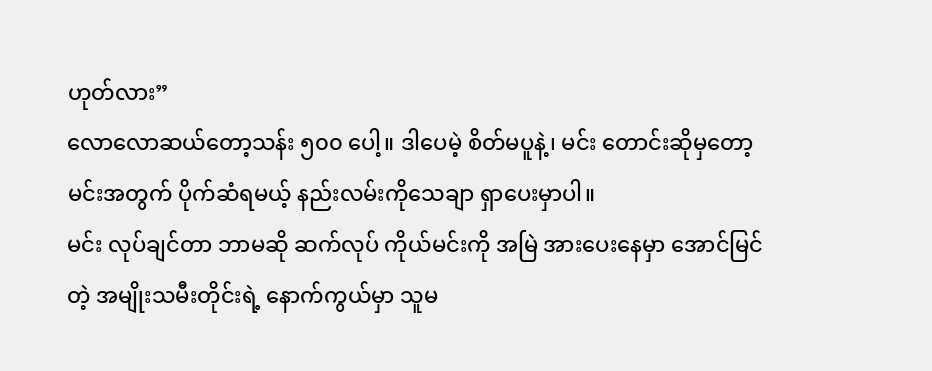ဟုတ်လား”
လောလောဆယ်တော့သန်း ၅၀၀ ပေါ့။ ဒါပေမဲ့ စိတ်မပူနဲ့၊ မင်း တောင်းဆိုမှတော့ မင်းအတွက် ပိုက်ဆံရမယ့် နည်းလမ်းကိုသေချာ ရှာပေးမှာပါ။
မင်း လုပ်ချင်တာ ဘာမဆို ဆက်လုပ် ကိုယ်မင်းကို အမြဲ အားပေးနေမှာ အောင်မြင်တဲ့ အမျိုးသမီးတိုင်းရဲ့ နောက်ကွယ်မှာ သူမ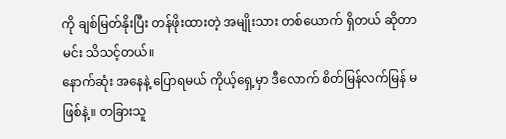ကို ချစ်မြတ်နိုးပြီး တန်ဖိုးထားတဲ့ အမျိုးသား တစ်ယောက် ရှိတယ် ဆိုတာ မင်း သိသင့်တယ်။
နောက်ဆုံး အနေနဲ့ ပြောရမယ် ကိုယ့်ရှေ့မှာ ဒီလောက် စိတ်မြန်လက်မြန် မဖြစ်နဲ့။ တခြားသူ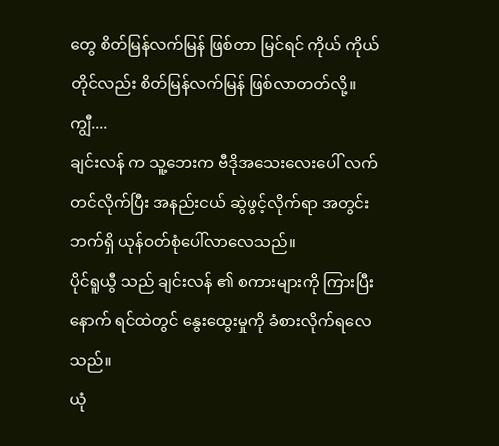တွေ စိတ်မြန်လက်မြန် ဖြစ်တာ မြင်ရင် ကိုယ် ကိုယ်တိုင်လည်း စိတ်မြန်လက်မြန် ဖြစ်လာတတ်လို့။
ကျွီ....
ချင်းလန် က သူ့ဘေးက ဗီဒိုအသေးလေးပေါ် လက်တင်လိုက်ပြီး အနည်းငယ် ဆွဲဖွင့်လိုက်ရာ အတွင်းဘက်ရှိ ယုန်ဝတ်စုံပေါ်လာလေသည်။
ပိုင်ရူယွီ သည် ချင်းလန် ၏ စကားများကို ကြားပြီးနောက် ရင်ထဲတွင် နွေးထွေးမှုကို ခံစားလိုက်ရလေသည်။
ယုံ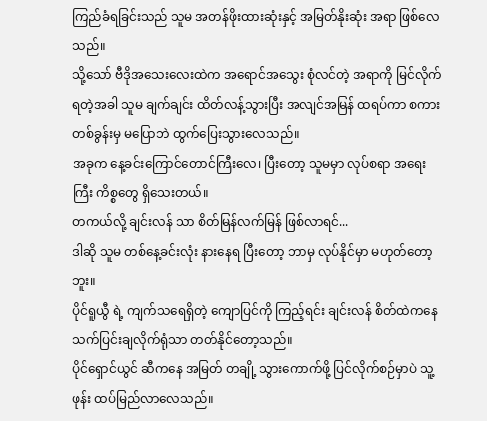ကြည်ခံရခြင်းသည် သူမ အတန်ဖိုးထားဆုံးနှင့် အမြတ်နိုးဆုံး အရာ ဖြစ်လေသည်။
သို့သော် ဗီဒိုအသေးလေးထဲက အရောင်အသွေး စုံလင်တဲ့ အရာကို မြင်လိုက်ရတဲ့အခါ သူမ ချက်ချင်း ထိတ်လန့်သွားပြီး အလျင်အမြန် ထရပ်ကာ စကားတစ်ခွန်းမှ မပြောဘဲ ထွက်ပြေးသွားလေသည်။
အခုက နေ့ခင်းကြောင်တောင်ကြီးလေ၊ ပြီးတော့ သူမမှာ လုပ်စရာ အရေးကြီး ကိစ္စတွေ ရှိသေးတယ်။
တကယ်လို့ ချင်းလန် သာ စိတ်မြန်လက်မြန် ဖြစ်လာရင်...
ဒါဆို သူမ တစ်နေ့ခင်းလုံး နားနေရ ပြီးတော့ ဘာမှ လုပ်နိုင်မှာ မဟုတ်တော့ဘူး။
ပိုင်ရူယွီ ရဲ့ ကျက်သရေရှိတဲ့ ကျောပြင်ကို ကြည့်ရင်း ချင်းလန် စိတ်ထဲကနေ သက်ပြင်းချလိုက်ရုံသာ တတ်နိုင်တော့သည်။
ပိုင်ရှောင်ယွင် ဆီကနေ အမြတ် တချို့ သွားကောက်ဖို့ ပြင်လိုက်စဉ်မှာပဲ သူ့ဖုန်း ထပ်မြည်လာလေသည်။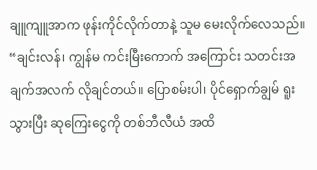ချူကျူအာက ဖုန်းကိုင်လိုက်တာနဲ့ သူမ မေးလိုက်လေသည်။
“ချင်းလန်၊ ကျွန်မ ကင်းမြီးကောက် အကြောင်း သတင်းအချက်အလက် လိုချင်တယ်။ ပြောစမ်းပါ၊ ပိုင်ရှောက်ချွမ် ရူးသွားပြီး ဆုကြေးငွေကို တစ်ဘီလီယံ အထိ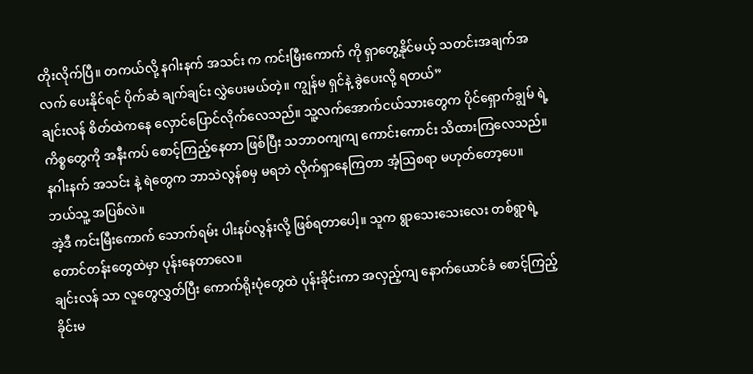တိုးလိုက်ပြီ။ တကယ်လို့ နဂါးနက် အသင်း က ကင်းမြီးကောက် ကို ရှာတွေ့နိုင်မယ့် သတင်းအချက်အလက် ပေးနိုင်ရင် ပိုက်ဆံ ချက်ချင်း လွှဲပေးမယ်တဲ့။ ကျွန်မ ရှင်နဲ့ ခွဲပေးလို့ ရတယ်”
ချင်းလန် စိတ်ထဲကနေ လှောင်ပြောင်လိုက်လေသည်။ သူ့လက်အောက်ငယ်သားတွေက ပိုင်ရှောက်ချွမ် ရဲ့ ကိစ္စတွေကို အနီးကပ် စောင့်ကြည့်နေတာ ဖြစ်ပြီး သဘာဝကျကျ ကောင်းကောင်း သိထားကြလေသည်။
နဂါးနက် အသင်း နဲ့ ရဲတွေက ဘာသဲလွန်စမှ မရဘဲ လိုက်ရှာနေကြတာ အံ့ဩစရာ မဟုတ်တော့ပေ။
ဘယ်သူ့ အပြစ်လဲ။
အဲ့ဒီ ကင်းမြီးကောက် သောက်ရမ်း ပါးနပ်လွန်းလို့ ဖြစ်ရတာပေါ့။ သူက ရွာသေးသေးလေး တစ်ရွာရဲ့ တောင်တန်းတွေထဲမှာ ပုန်းနေတာလေ။
ချင်းလန် သာ လူတွေလွှတ်ပြီး ကောက်ရိုးပုံတွေထဲ ပုန်းခိုင်းကာ အလှည့်ကျ နောက်ယောင်ခံ စောင့်ကြည့်ခိုင်းမ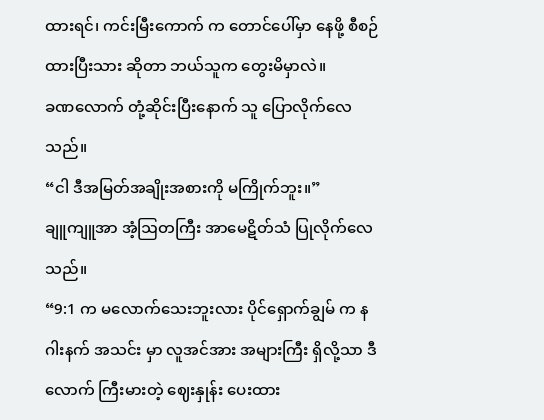ထားရင်၊ ကင်းမြီးကောက် က တောင်ပေါ်မှာ နေဖို့ စီစဉ်ထားပြီးသား ဆိုတာ ဘယ်သူက တွေးမိမှာလဲ။
ခဏလောက် တုံ့ဆိုင်းပြီးနောက် သူ ပြောလိုက်လေသည်။
“ငါ ဒီအမြတ်အချိုးအစားကို မကြိုက်ဘူး။”
ချူကျူအာ အံ့ဩတကြီး အာမေဋိတ်သံ ပြုလိုက်လေသည်။
“9:1 က မလောက်သေးဘူးလား ပိုင်ရှောက်ချွမ် က နဂါးနက် အသင်း မှာ လူအင်အား အများကြီး ရှိလို့သာ ဒီလောက် ကြီးမားတဲ့ ဈေးနှုန်း ပေးထား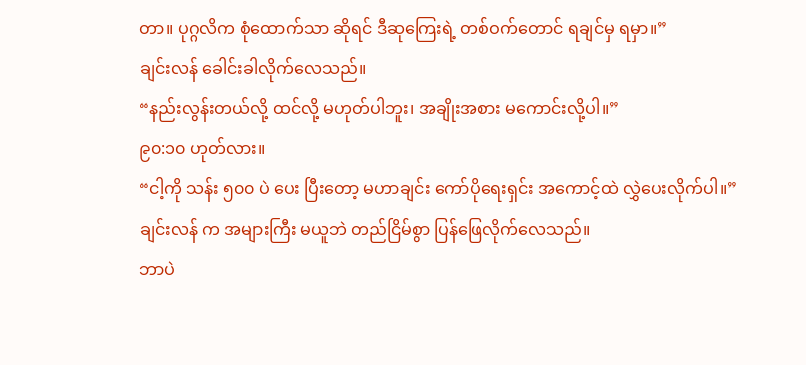တာ။ ပုဂ္ဂလိက စုံထောက်သာ ဆိုရင် ဒီဆုကြေးရဲ့ တစ်ဝက်တောင် ရချင်မှ ရမှာ။”
ချင်းလန် ခေါင်းခါလိုက်လေသည်။
“နည်းလွန်းတယ်လို့ ထင်လို့ မဟုတ်ပါဘူး၊ အချိုးအစား မကောင်းလို့ပါ။”
၉၀:၁၀ ဟုတ်လား။
“ငါ့ကို သန်း ၅၀၀ ပဲ ပေး ပြီးတော့ မဟာချင်း ကော်ပိုရေးရှင်း အကောင့်ထဲ လွှဲပေးလိုက်ပါ။”
ချင်းလန် က အများကြီး မယူဘဲ တည်ငြိမ်စွာ ပြန်ဖြေလိုက်လေသည်။
ဘာပဲ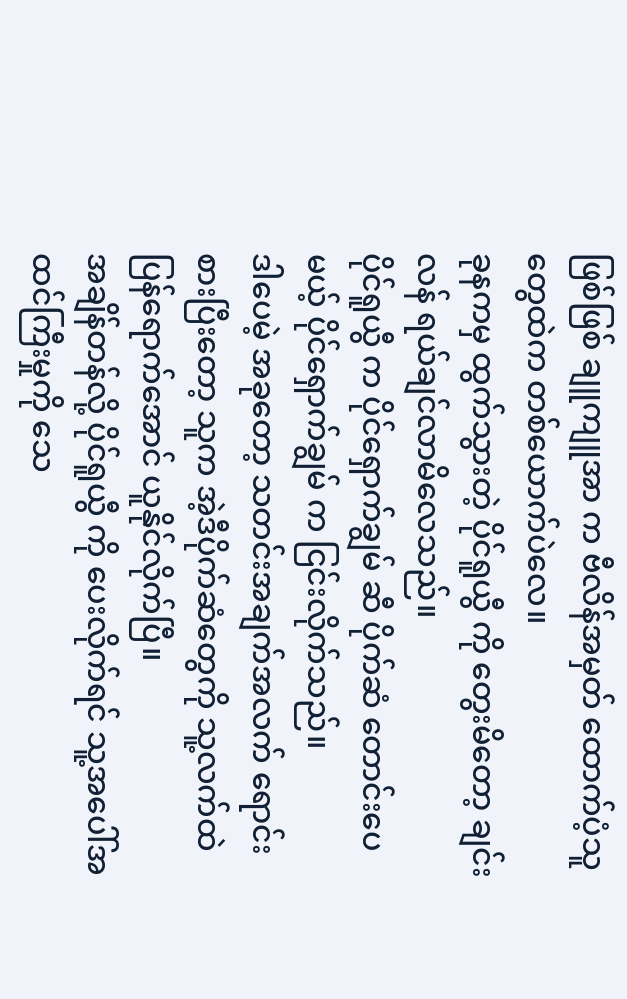ဖြစ်ဖြစ် ချူကျူအာ က ဗီလိန်အမှတ် ထောက်ပံ့သူတွေထဲက တစ်ယောက်ပဲလေ။
ခုနကမှ ထွက်သွားတဲ့ ပိုင်ရူယွီ ကို တွေးမိတော့ ချင်းလန် ရယ်ချင်လာမိလေသည်။
ပိုင်ရူယွီ က ပိုင်ရှောက်ချွမ် ဆီ ပိုက်ဆံ တောင်းပေမယ့် ပိုင်ရှောက်ချွမ် က ငြင်းလိုက်သည်။
ဒါပေမဲ့ အခုတော့ သတင်းအချက်အလက် ရောင်းစားပြီးတော့ သူက အဲ့ဒီပိုက်ဆံတွေကို သူ့လက်ထဲ ပြန်ရောက်အောင် ယူနိုင်လိုက်ပြီ။
အချိန်တန်လို့ ပိုင်ရူယွီ ကို ပေးလိုက်ရင် သူ့အပေါ်အထင်ကြီးမှုကို သေ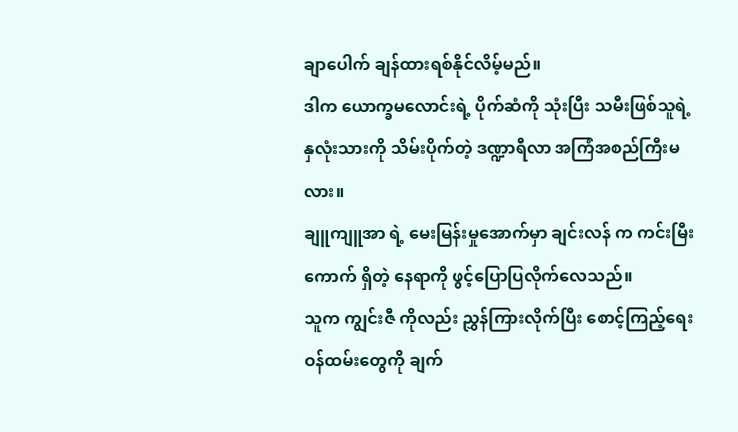ချာပေါက် ချန်ထားရစ်နိုင်လိမ့်မည်။
ဒါက ယောက္ခမလောင်းရဲ့ ပိုက်ဆံကို သုံးပြီး သမီးဖြစ်သူရဲ့ နှလုံးသားကို သိမ်းပိုက်တဲ့ ဒဏ္ဍာရီလာ အကြံအစည်ကြီးမလား။
ချူကျူအာ ရဲ့ မေးမြန်းမှုအောက်မှာ ချင်းလန် က ကင်းမြီးကောက် ရှိတဲ့ နေရာကို ဖွင့်ပြောပြလိုက်လေသည်။
သူက ကျွင်းဇီ ကိုလည်း ညွှန်ကြားလိုက်ပြီး စောင့်ကြည့်ရေး ဝန်ထမ်းတွေကို ချက်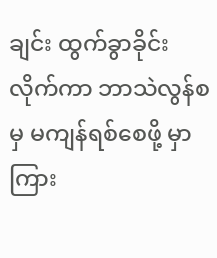ချင်း ထွက်ခွာခိုင်းလိုက်ကာ ဘာသဲလွန်စမှ မကျန်ရစ်စေဖို့ မှာကြား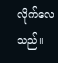လိုက်လေသည်။